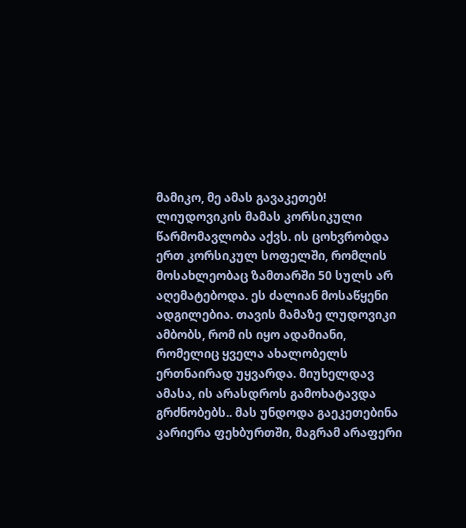მამიკო, მე ამას გავაკეთებ!
ლიუდოვიკის მამას კორსიკული წარმომავლობა აქვს. ის ცოხვრობდა ერთ კორსიკულ სოფელში, რომლის მოსახლეობაც ზამთარში 50 სულს არ აღემატებოდა. ეს ძალიან მოსაწყენი ადგილებია. თავის მამაზე ლუდოვიკი ამბობს, რომ ის იყო ადამიანი, რომელიც ყველა ახალობელს ერთნაირად უყვარდა. მიუხელდავ ამასა, ის არასდროს გამოხატავდა გრძნობებს.. მას უნდოდა გაეკეთებინა კარიერა ფეხბურთში, მაგრამ არაფერი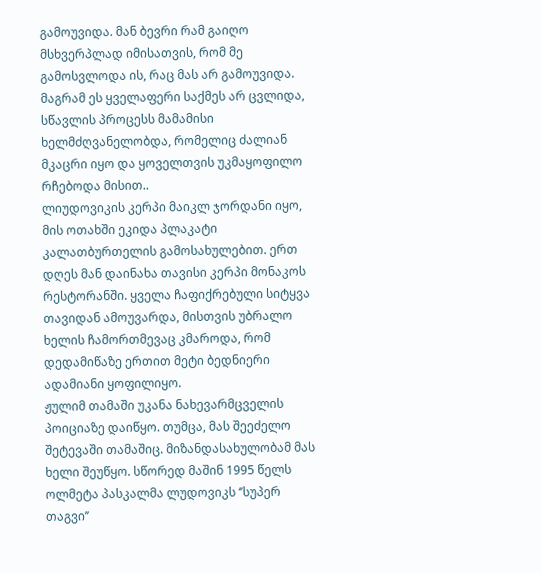გამოუვიდა. მან ბევრი რამ გაიღო მსხვერპლად იმისათვის, რომ მე გამოსვლოდა ის, რაც მას არ გამოუვიდა. მაგრამ ეს ყველაფერი საქმეს არ ცვლიდა, სწავლის პროცესს მამამისი ხელმძღვანელობდა, რომელიც ძალიან მკაცრი იყო და ყოველთვის უკმაყოფილო რჩებოდა მისით..
ლიუდოვიკის კერპი მაიკლ ჯორდანი იყო, მის ოთახში ეკიდა პლაკატი კალათბურთელის გამოსახულებით. ერთ დღეს მან დაინახა თავისი კერპი მონაკოს რესტორანში. ყველა ჩაფიქრებული სიტყვა თავიდან ამოუვარდა, მისთვის უბრალო ხელის ჩამორთმევაც კმაროდა, რომ დედამიწაზე ერთით მეტი ბედნიერი ადამიანი ყოფილიყო.
ჟულიმ თამაში უკანა ნახევარმცველის პოიციაზე დაიწყო. თუმცა, მას შეეძელო შეტევაში თამაშიც. მიზანდასახულობამ მას ხელი შეუწყო. სწორედ მაშინ 1995 წელს ოლმეტა პასკალმა ლუდოვიკს ‘’სუპერ თაგვი’’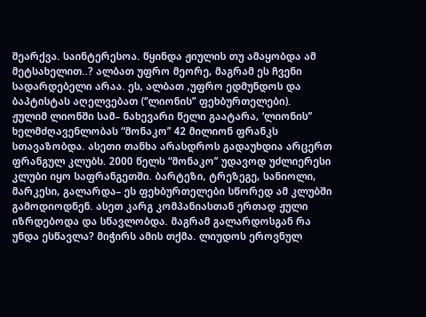შეარქვა. საინტერესოა. წყინდა ჟიულის თუ ამაყობდა ამ მეტსახელით..? ალბათ უფრო მეორე, მაგრამ ეს ჩვენი სადარდებელი არაა. ეს, ალბათ ,უფრო ედმუნდოს და ბაპტისტას აღელვებათ (‘’ლიონის’’ ფეხბურთელები).
ჟულიმ ლიონში სამ– ნახევარი წელი გაატარა, ‘ლიონის’’ ხელმძღავენლობას “მონაკო’’ 42 მილიონ ფრანკს სთავაზობდა. ასეთი თანხა არასდროს გადაუხდია არცერთ ფრანგულ კლუბს. 2000 წელს “მონაკო’’ უდავოდ უძლიერესი კლუბი იყო საფრანგეთში. ბარტეზი, ტრეზეგე, სანიოლი, მარკესი, გალარდა– ეს ფეხბურთელები სწორედ ამ კლუბში გამოდიოდნენ. ასეთ კარგ კომპანიასთან ერთად ჟული იზრდებოდა და სწავლობდა. მაგრამ გალარდოსგან რა უნდა ესწავლა? მიჭირს ამის თქმა. ლიუდოს ეროვნულ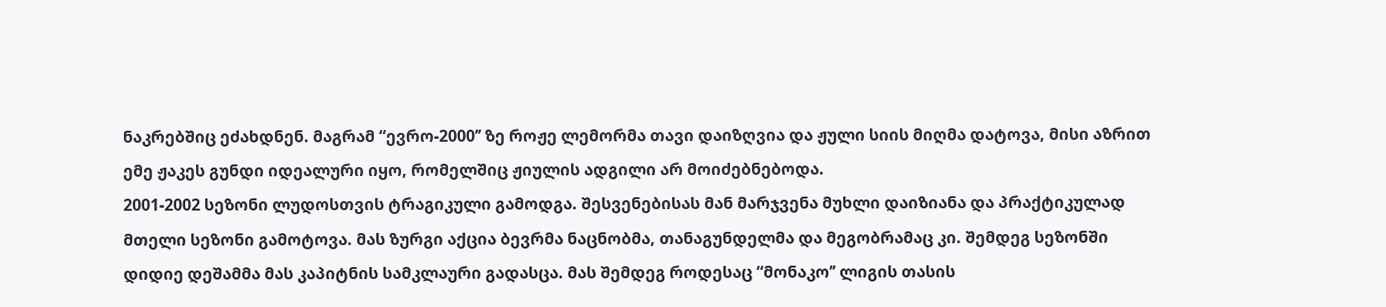ნაკრებშიც ეძახდნენ. მაგრამ “ევრო-2000’’ ზე როჟე ლემორმა თავი დაიზღვია და ჟული სიის მიღმა დატოვა, მისი აზრით ემე ჟაკეს გუნდი იდეალური იყო, რომელშიც ჟიულის ადგილი არ მოიძებნებოდა.
2001-2002 სეზონი ლუდოსთვის ტრაგიკული გამოდგა. შესვენებისას მან მარჯვენა მუხლი დაიზიანა და პრაქტიკულად მთელი სეზონი გამოტოვა. მას ზურგი აქცია ბევრმა ნაცნობმა, თანაგუნდელმა და მეგობრამაც კი. შემდეგ სეზონში დიდიე დეშამმა მას კაპიტნის სამკლაური გადასცა. მას შემდეგ როდესაც “მონაკო’’ ლიგის თასის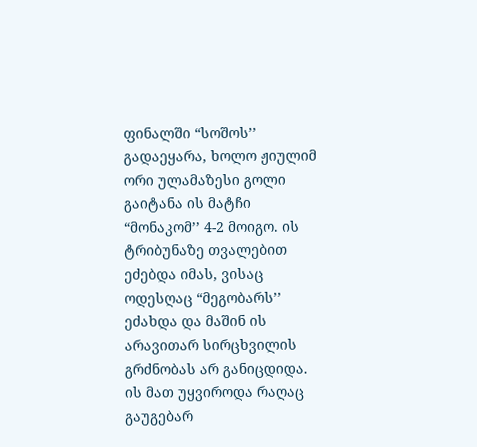ფინალში “სოშოს’’ გადაეყარა, ხოლო ჟიულიმ ორი ულამაზესი გოლი გაიტანა ის მატჩი “მონაკომ’’ 4-2 მოიგო. ის ტრიბუნაზე თვალებით ეძებდა იმას, ვისაც ოდესღაც “მეგობარს’’ ეძახდა და მაშინ ის არავითარ სირცხვილის გრძნობას არ განიცდიდა. ის მათ უყვიროდა რაღაც გაუგებარ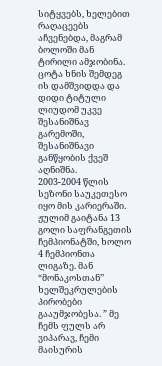სიტყვებს, ხელებით რაღაცეებს აჩვენებდა, მაგრამ ბოლოში მან ტირილი ამჯობინა. ცოტა ხნის შემდეგ ის დამშვიდდა და დიდი ტიტული ლიუდომ უკვე შესანიშნავ გარემოში, შესანიშნავი განწყობის ქვეშ აღნიშნა.
2003-2004 წლის სეზონი საუკეთესო იყო მის კარიერაში. ჟულიმ გაიტანა 13 გოლი საფრანგეთის ჩემპიონატში, ხოლო 4 ჩემპიონთა ლიგაზე. მან “მონაკოსთან’’ ხელშეკრულების პირობები გააუმჯობესა. ” მე ჩემს ფულს არ ვიპარავ, ჩემი მაისურის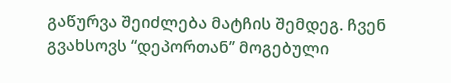გაწურვა შეიძლება მატჩის შემდეგ. ჩვენ გვახსოვს “დეპორთან’’ მოგებული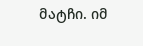მატჩი. იმ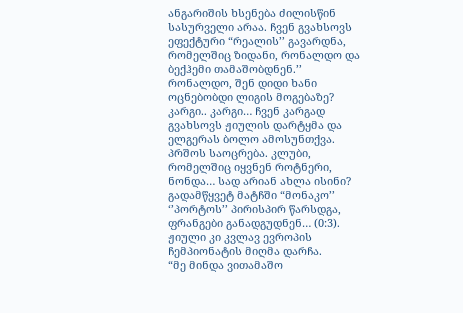ანგარიშის ხსენება ძილისწინ სასურველი არაა. ჩვენ გვახსოვს ეფექტური “რეალის’’ გავარდნა, რომელშიც ზიდანი, რონალდო და ბექჰემი თამაშობდნენ.’’
რონალდო, შენ დიდი ხანი ოცნებობდი ლიგის მოგებაზე? კარგი.. კარგი… ჩვენ კარგად გვახსოვს ჟიულის დარტყმა და ელგერას ბოლო ამოსუნთქვა. პრშოს საოცრება. კლუბი, რომელშიც იყვნენ როტნერი, ნონდა… სად არიან ახლა ისინი? გადამწყვეტ მატჩში “მონაკო’’ ‘’პორტოს’’ პირისპირ წარსდგა, ფრანგები განადგუდნენ… (0:3). ჟიული კი კვლავ ევროპის ჩემპიონატის მიღმა დარჩა.
“მე მინდა ვითამაშო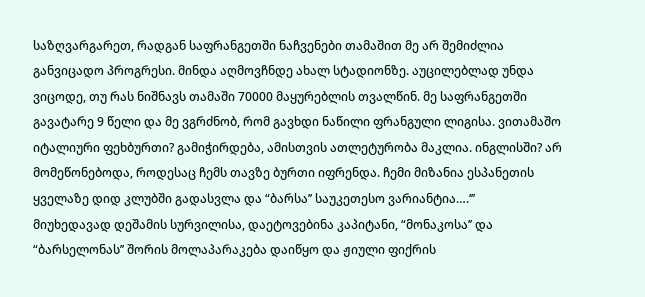საზღვარგარეთ, რადგან საფრანგეთში ნაჩვენები თამაშით მე არ შემიძლია განვიცადო პროგრესი. მინდა აღმოვჩნდე ახალ სტადიონზე. აუცილებლად უნდა ვიცოდე, თუ რას ნიშნავს თამაში 70000 მაყურებლის თვალწინ. მე საფრანგეთში გავატარე 9 წელი და მე ვგრძნობ, რომ გავხდი ნაწილი ფრანგული ლიგისა. ვითამაშო იტალიური ფეხბურთი? გამიჭირდება, ამისთვის ათლეტურობა მაკლია. ინგლისში? არ მომეწონებოდა, როდესაც ჩემს თავზე ბურთი იფრენდა. ჩემი მიზანია ესპანეთის ყველაზე დიდ კლუბში გადასვლა და “ბარსა’’ საუკეთესო ვარიანტია….’’’
მიუხედავად დეშამის სურვილისა, დაეტოვებინა კაპიტანი, “მონაკოსა’’ და “ბარსელონას’’ შორის მოლაპარაკება დაიწყო და ჟიული ფიქრის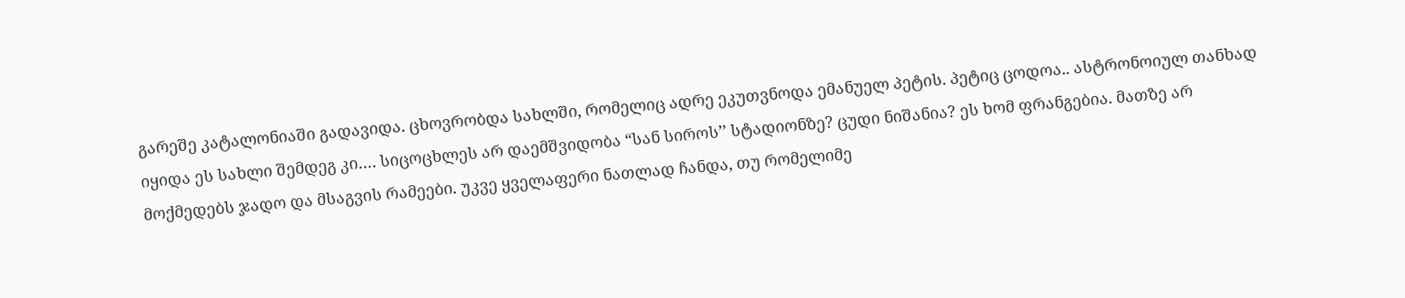გარეშე კატალონიაში გადავიდა. ცხოვრობდა სახლში, რომელიც ადრე ეკუთვნოდა ემანუელ პეტის. პეტიც ცოდოა.. ასტრონოიულ თანხად იყიდა ეს სახლი შემდეგ კი…. სიცოცხლეს არ დაემშვიდობა “სან სიროს’’ სტადიონზე? ცუდი ნიშანია? ეს ხომ ფრანგებია. მათზე არ მოქმედებს ჯადო და მსაგვის რამეები. უკვე ყველაფერი ნათლად ჩანდა, თუ რომელიმე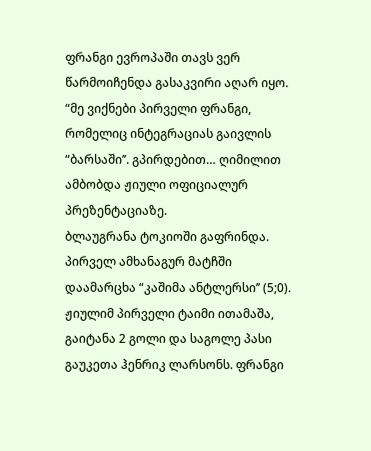ფრანგი ევროპაში თავს ვერ წარმოიჩენდა გასაკვირი აღარ იყო. “მე ვიქნები პირველი ფრანგი, რომელიც ინტეგრაციას გაივლის “ბარსაში’’. გპირდებით… ღიმილით ამბობდა ჟიული ოფიციალურ პრეზენტაციაზე.
ბლაუგრანა ტოკიოში გაფრინდა. პირველ ამხანაგურ მატჩში დაამარცხა “კაშიმა ანტლერსი’’ (5;0). ჟიულიმ პირველი ტაიმი ითამაშა, გაიტანა 2 გოლი და საგოლე პასი გაუკეთა ჰენრიკ ლარსონს. ფრანგი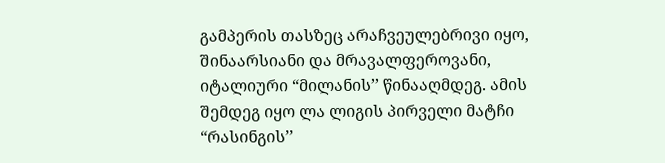გამპერის თასზეც არაჩვეულებრივი იყო, შინაარსიანი და მრავალფეროვანი, იტალიური “მილანის’’ წინააღმდეგ. ამის შემდეგ იყო ლა ლიგის პირველი მატჩი “რასინგის’’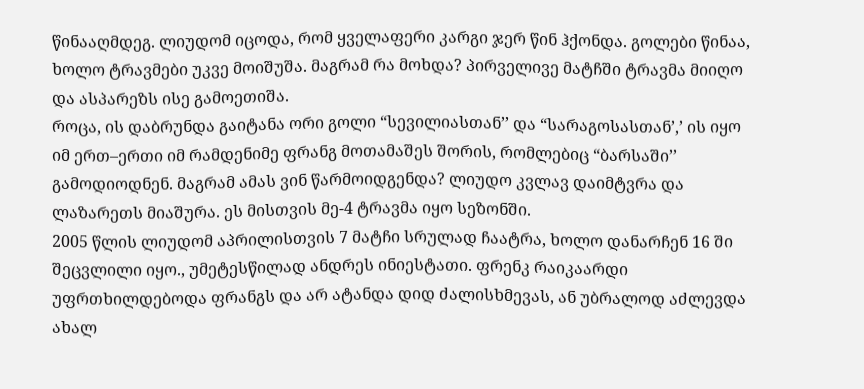წინააღმდეგ. ლიუდომ იცოდა, რომ ყველაფერი კარგი ჯერ წინ ჰქონდა. გოლები წინაა, ხოლო ტრავმები უკვე მოიშუშა. მაგრამ რა მოხდა? პირველივე მატჩში ტრავმა მიიღო და ასპარეზს ისე გამოეთიშა.
როცა, ის დაბრუნდა გაიტანა ორი გოლი “სევილიასთან’’ და “სარაგოსასთან’,’ ის იყო იმ ერთ–ერთი იმ რამდენიმე ფრანგ მოთამაშეს შორის, რომლებიც “ბარსაში’’ გამოდიოდნენ. მაგრამ ამას ვინ წარმოიდგენდა? ლიუდო კვლავ დაიმტვრა და ლაზარეთს მიაშურა. ეს მისთვის მე-4 ტრავმა იყო სეზონში.
2005 წლის ლიუდომ აპრილისთვის 7 მატჩი სრულად ჩაატრა, ხოლო დანარჩენ 16 ში შეცვლილი იყო., უმეტესწილად ანდრეს ინიესტათი. ფრენკ რაიკაარდი უფრთხილდებოდა ფრანგს და არ ატანდა დიდ ძალისხმევას, ან უბრალოდ აძლევდა ახალ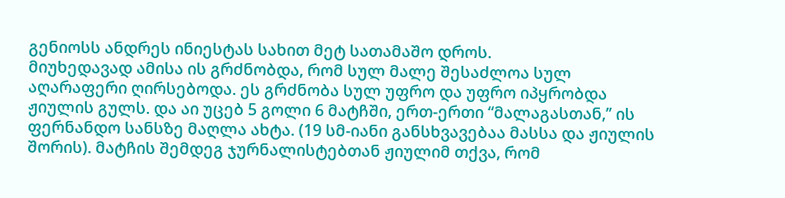გენიოსს ანდრეს ინიესტას სახით მეტ სათამაშო დროს.
მიუხედავად ამისა ის გრძნობდა, რომ სულ მალე შესაძლოა სულ აღარაფერი ღირსებოდა. ეს გრძნობა სულ უფრო და უფრო იპყრობდა ჟიულის გულს. და აი უცებ 5 გოლი 6 მატჩში, ერთ-ერთი “მალაგასთან,’’ ის ფერნანდო სანსზე მაღლა ახტა. (19 სმ-იანი განსხვავებაა მასსა და ჟიულის შორის). მატჩის შემდეგ ჯურნალისტებთან ჟიულიმ თქვა, რომ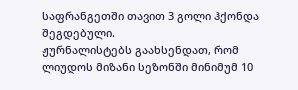საფრანგეთში თავით 3 გოლი ჰქონდა შეგდებული.
ჟურნალისტებს გაახსენდათ, რომ ლიუდოს მიზანი სეზონში მინიმუმ 10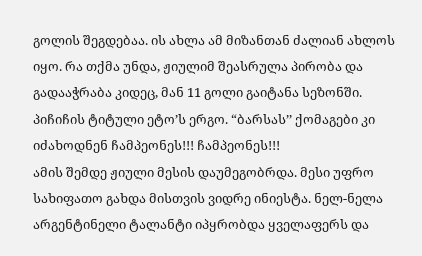გოლის შეგდებაა. ის ახლა ამ მიზანთან ძალიან ახლოს იყო. რა თქმა უნდა, ჟიულიმ შეასრულა პირობა და გადააჭრაბა კიდეც, მან 11 გოლი გაიტანა სეზონში. პიჩიჩის ტიტული ეტო’ს ერგო. “ბარსას’’ ქომაგები კი იძახოდნენ ჩამპეონეს!!! ჩამპეონეს!!!
ამის შემდე ჟიული მესის დაუმეგობრდა. მესი უფრო სახიფათო გახდა მისთვის ვიდრე ინიესტა. ნელ-ნელა არგენტინელი ტალანტი იპყრობდა ყველაფერს და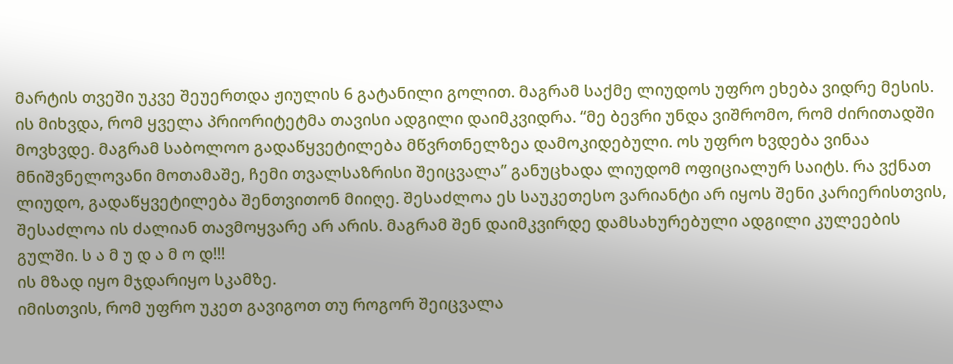მარტის თვეში უკვე შეუერთდა ჟიულის 6 გატანილი გოლით. მაგრამ საქმე ლიუდოს უფრო ეხება ვიდრე მესის. ის მიხვდა, რომ ყველა პრიორიტეტმა თავისი ადგილი დაიმკვიდრა. “მე ბევრი უნდა ვიშრომო, რომ ძირითადში მოვხვდე. მაგრამ საბოლოო გადაწყვეტილება მწვრთნელზეა დამოკიდებული. ოს უფრო ხვდება ვინაა მნიშვნელოვანი მოთამაშე, ჩემი თვალსაზრისი შეიცვალა’’ განუცხადა ლიუდომ ოფიციალურ საიტს. რა ვქნათ ლიუდო, გადაწყვეტილება შენთვითონ მიიღე. შესაძლოა ეს საუკეთესო ვარიანტი არ იყოს შენი კარიერისთვის, შესაძლოა ის ძალიან თავმოყვარე არ არის. მაგრამ შენ დაიმკვირდე დამსახურებული ადგილი კულეების გულში. ს ა მ უ დ ა მ ო დ!!!
ის მზად იყო მჯდარიყო სკამზე.
იმისთვის, რომ უფრო უკეთ გავიგოთ თუ როგორ შეიცვალა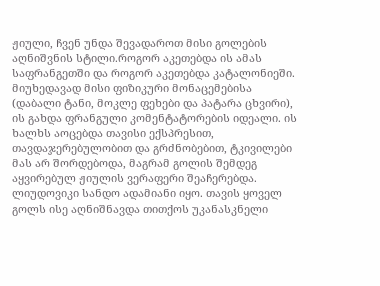ჟიული, ჩვენ უნდა შევადაროთ მისი გოლების აღნიშვნის სტილი.როგორ აკეთებდა ის ამას საფრანგეთში და როგორ აკეთებდა კატალონიეში. მიუხედავად მისი ფიზიკური მონაცემებისა (დაბალი ტანი, მოკლე ფეხები და პატარა ცხვირი), ის გახდა ფრანგული კომენტატორების იდეალი. ის ხალხს აოცებდა თავისი ექსპრესით, თავდაჯერებულობით და გრძნობებით, ტკივილები მას არ შორდებოდა, მაგრამ გოლის შემდეგ აყვირებულ ჟიულის ვერაფერი შეაჩერებდა. ლიუდოვიკი სანდო ადამიანი იყო. თავის ყოველ გოლს ისე აღნიშნავდა თითქოს უკანასკნელი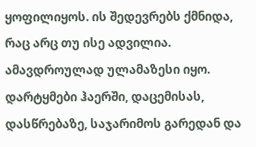ყოფილიყოს. ის შედევრებს ქმნიდა, რაც არც თუ ისე ადვილია. ამავდროულად ულამაზესი იყო. დარტყმები ჰაერში, დაცემისას, დასწრებაზე, საჯარიმოს გარედან და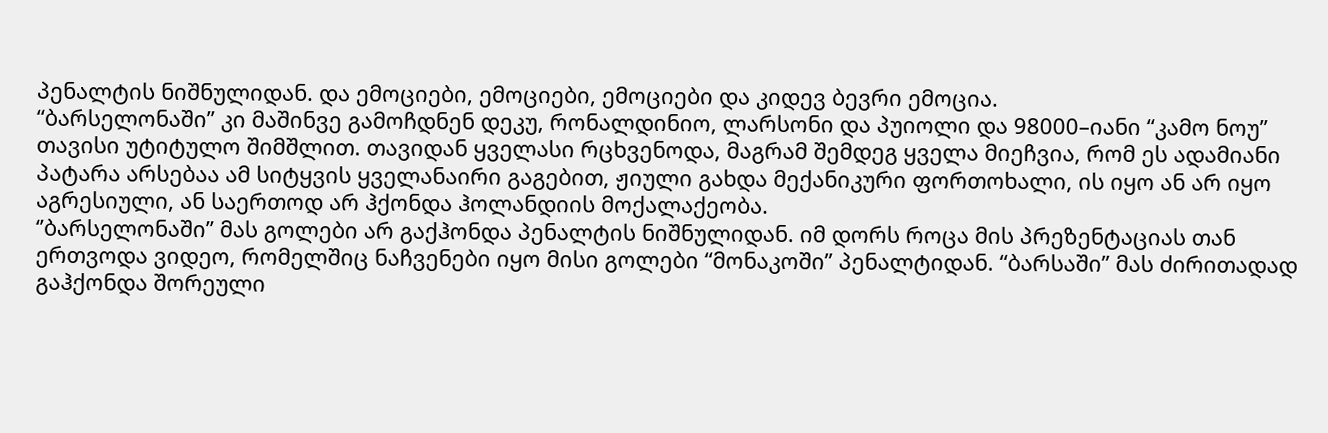პენალტის ნიშნულიდან. და ემოციები, ემოციები, ემოციები და კიდევ ბევრი ემოცია.
“ბარსელონაში’’ კი მაშინვე გამოჩდნენ დეკუ, რონალდინიო, ლარსონი და პუიოლი და 98000–იანი “კამო ნოუ’’ თავისი უტიტულო შიმშლით. თავიდან ყველასი რცხვენოდა, მაგრამ შემდეგ ყველა მიეჩვია, რომ ეს ადამიანი პატარა არსებაა ამ სიტყვის ყველანაირი გაგებით, ჟიული გახდა მექანიკური ფორთოხალი, ის იყო ან არ იყო აგრესიული, ან საერთოდ არ ჰქონდა ჰოლანდიის მოქალაქეობა.
‘’ბარსელონაში’’ მას გოლები არ გაქჰონდა პენალტის ნიშნულიდან. იმ დორს როცა მის პრეზენტაციას თან ერთვოდა ვიდეო, რომელშიც ნაჩვენები იყო მისი გოლები “მონაკოში’’ პენალტიდან. “ბარსაში’’ მას ძირითადად გაჰქონდა შორეული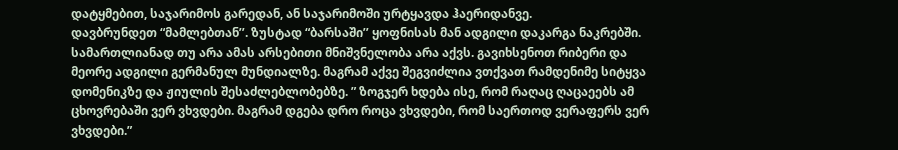დატყმებით, საჯარიმოს გარედან, ან საჯარიმოში ურტყავდა ჰაერიდანვე.
დავბრუნდეთ “მამლებთან’’. ზუსტად “ბარსაში’’ ყოფნისას მან ადგილი დაკარგა ნაკრებში. სამართლიანად თუ არა ამას არსებითი მნიშვნელობა არა აქვს. გავიხსენოთ რიბერი და მეორე ადგილი გერმანულ მუნდიალზე. მაგრამ აქვე შეგვიძლია ვთქვათ რამდენიმე სიტყვა დომენიკზე და ჟიულის შესაძლებლობებზე. ” ზოგჯერ ხდება ისე, რომ რაღაც ღაცაეებს ამ ცხოვრებაში ვერ ვხვდები. მაგრამ დგება დრო როცა ვხვდები, რომ საერთოდ ვერაფერს ვერ ვხვდები.”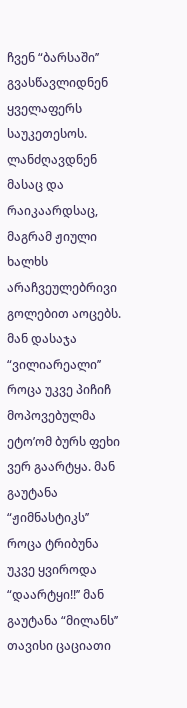ჩვენ “ბარსაში’’ გვასწავლიდნენ ყველაფერს საუკეთესოს. ლანძღავდნენ მასაც და რაიკაარდსაც, მაგრამ ჟიული ხალხს არაჩვეულებრივი გოლებით აოცებს. მან დასაჯა “ვილიარეალი’’ როცა უკვე პიჩიჩ მოპოვებულმა ეტო’ომ ბურს ფეხი ვერ გაარტყა. მან გაუტანა “ჟიმნასტიკს’’ როცა ტრიბუნა უკვე ყვიროდა “დაარტყი!!’’ მან გაუტანა “მილანს’’ თავისი ცაციათი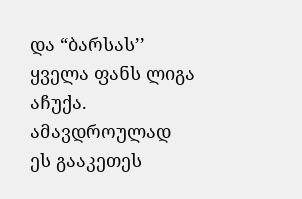და “ბარსას’’ ყველა ფანს ლიგა აჩუქა. ამავდროულად ეს გააკეთეს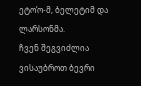ეტო’ო-მ, ბელეტიმ და ლარსონმა.
ჩვენ შეგვიძლია ვისაუბროთ ბევრი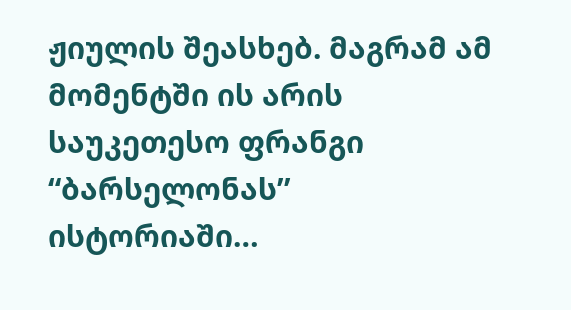ჟიულის შეასხებ. მაგრამ ამ მომენტში ის არის საუკეთესო ფრანგი “ბარსელონას’’ ისტორიაში…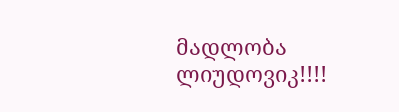მადლობა ლიუდოვიკ!!!!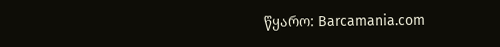წყარო: Barcamania.com